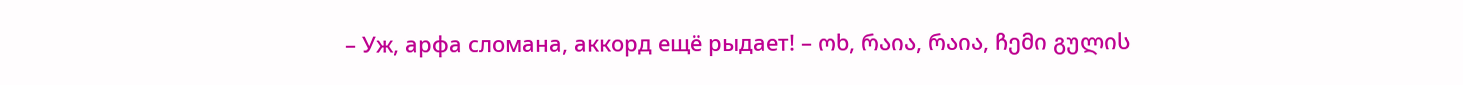– Уж, арфа сломана, аккорд ещё рыдает! – ოხ, რაია, რაია, ჩემი გულის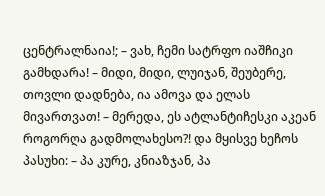ცენტრალნაია!; – ვახ, ჩემი სატრფო იაშჩიკი გამხდარა! – მიდი, მიდი, ლუიჯან, შეუბერე, თოვლი დადნება, ია ამოვა და ელას მივართვათ! – მერედა, ეს ატლანტიჩესკი აკეან როგორღა გადმოლახესო?! და მყისვე ხეჩოს პასუხი: – პა კურე, კნიაზჯან, პა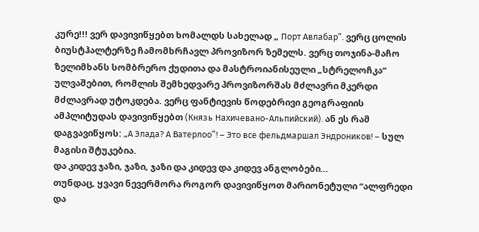კურე!!! ვერ დავივიწყებთ ხომალდს სახელად „ Порт Авлабар”. ვერც ცოლის ბიუსტჰალტერზე ჩამომხრჩავლ პროვიზორ ზემელს. ვერც თოჯინა-მაჩო ზელიმხანს სომბრერო ქუდითა და მასტროიანისეული „სტრელოჩკა” ულვაშებით, რომლის შემხედვარე პროვიზორშას მძლავრი მკერდი მძლავრად უტოკდება. ვერც ფანტიევის წოდებრივი გეოგრაფიის ამპლიტუდას დავივიწყებთ (Князь Нахичевано-Альпийский). ან ეს რამ დაგვავიწყოს: „А Элада? А Ватерлоо”! – Это все фельдмаршал Эндроников! – სულ მაგისი შტუკებია.
და კიდევ ჯაზი, ჯაზი, ჯაზი და კიდევ და კიდევ ანგლობები…
თუნდაც, ყვავი ნევერმორა როგორ დავივიწყოთ მარიონეტული “ალფრედი და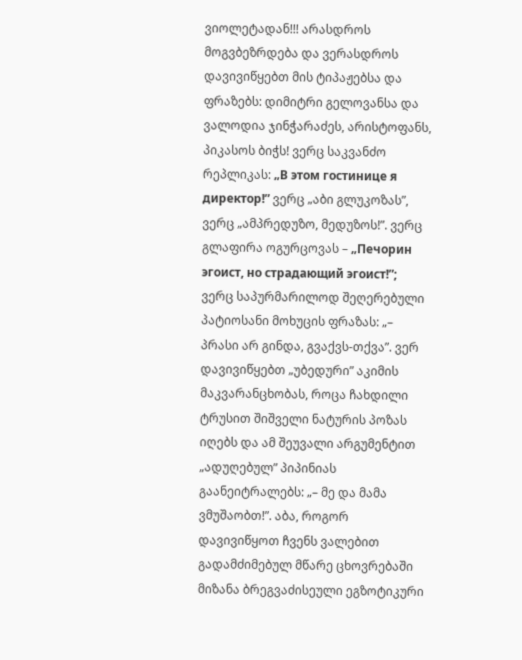ვიოლეტადან!!! არასდროს მოგვბეზრდება და ვერასდროს დავივიწყებთ მის ტიპაჟებსა და ფრაზებს: დიმიტრი გელოვანსა და ვალოდია ჯინჭარაძეს, არისტოფანს, პიკასოს ბიჭს! ვერც საკვანძო რეპლიკას: „В этом гостинице я директор!” ვერც „აბი გლუკოზას”, ვერც „ამპრედუზო, მედუზოს!”. ვერც გლაფირა ოგურცოვას – „Печорин эгоист, но страдающий эгоист!”; ვერც საპურმარილოდ შეღერებული პატიოსანი მოხუცის ფრაზას: „– პრასი არ გინდა, გვაქვს-თქვა”. ვერ დავივიწყებთ „უბედური” აკიმის მაკვარანცხობას, როცა ჩახდილი ტრუსით შიშველი ნატურის პოზას იღებს და ამ შეუვალი არგუმენტით „ადუღებულ” პიპინიას გაანეიტრალებს: „– მე და მამა ვმუშაობთ!”. აბა, როგორ დავივიწყოთ ჩვენს ვალებით გადამძიმებულ მწარე ცხოვრებაში მიზანა ბრეგვაძისეული ეგზოტიკური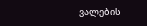ვალების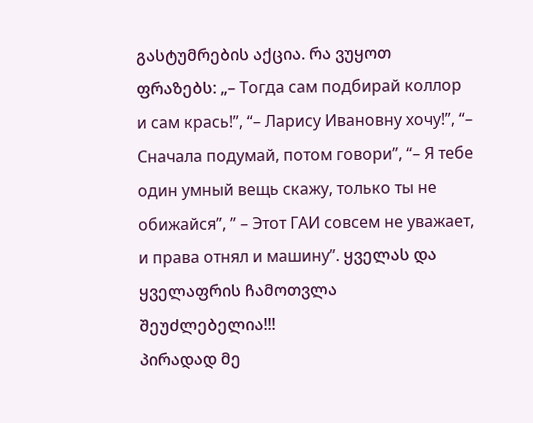გასტუმრების აქცია. რა ვუყოთ ფრაზებს: „– Тогда сам подбирай коллор и сам крась!”, “– Ларису Ивановну хочу!”, “– Сначала подумай, потом говори”, “– Я тебе один умный вещь скажу, только ты не обижайся”, ” – Этот ГАИ совсем не уважает, и права отнял и машину”. ყველას და ყველაფრის ჩამოთვლა შეუძლებელია!!!
პირადად მე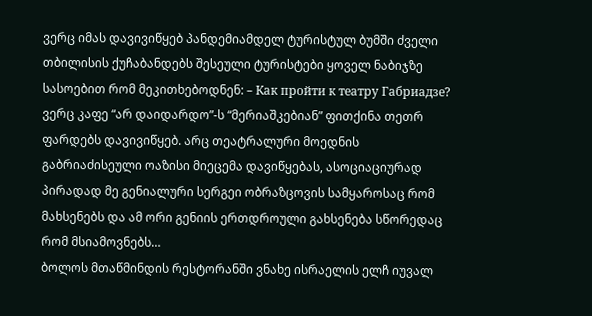ვერც იმას დავივიწყებ პანდემიამდელ ტურისტულ ბუმში ძველი თბილისის ქუჩაბანდებს შესეული ტურისტები ყოველ ნაბიჯზე სასოებით რომ მეკითხებოდნენ: – Как пройти к театру Габриадзе? ვერც კაფე “არ დაიდარდო”-ს “მერიაშკებიან” ფითქინა თეთრ ფარდებს დავივიწყებ. არც თეატრალური მოედნის გაბრიაძისეული ოაზისი მიეცემა დავიწყებას, ასოციაციურად პირადად მე გენიალური სერგეი ობრაზცოვის სამყაროსაც რომ მახსენებს და ამ ორი გენიის ერთდროული გახსენება სწორედაც რომ მსიამოვნებს…
ბოლოს მთაწმინდის რესტორანში ვნახე ისრაელის ელჩ იუვალ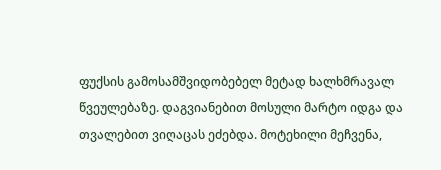ფუქსის გამოსამშვიდობებელ მეტად ხალხმრავალ წვეულებაზე. დაგვიანებით მოსული მარტო იდგა და თვალებით ვიღაცას ეძებდა. მოტეხილი მეჩვენა,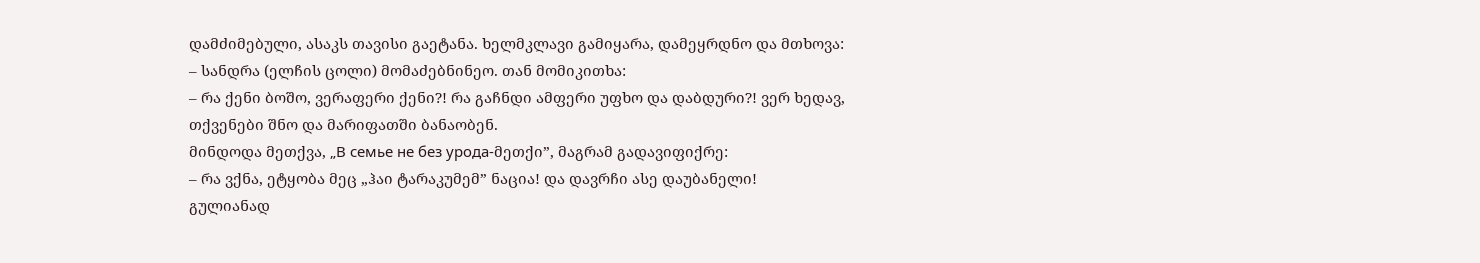დამძიმებული, ასაკს თავისი გაეტანა. ხელმკლავი გამიყარა, დამეყრდნო და მთხოვა:
– სანდრა (ელჩის ცოლი) მომაძებნინეო. თან მომიკითხა:
– რა ქენი ბოშო, ვერაფერი ქენი?! რა გაჩნდი ამფერი უფხო და დაბდური?! ვერ ხედავ, თქვენები შნო და მარიფათში ბანაობენ.
მინდოდა მეთქვა, „В семье не без урода-მეთქი”, მაგრამ გადავიფიქრე:
– რა ვქნა, ეტყობა მეც „ჰაი ტარაკუმემ” ნაცია! და დავრჩი ასე დაუბანელი!
გულიანად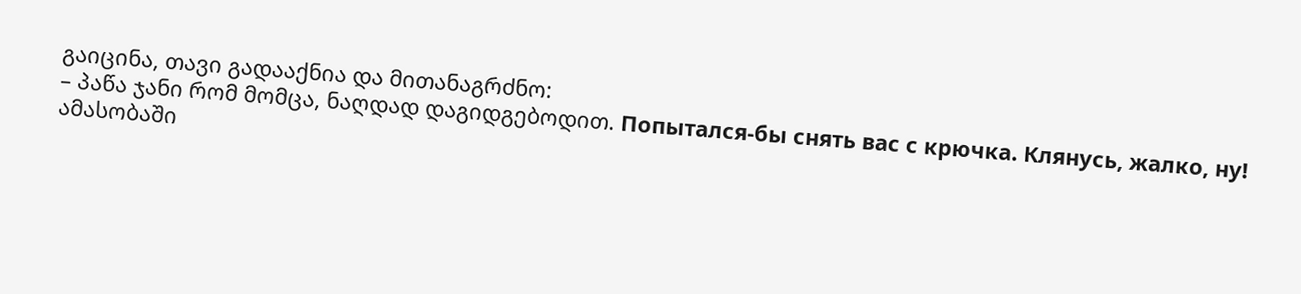გაიცინა, თავი გადააქნია და მითანაგრძნო:
– პაწა ჯანი რომ მომცა, ნაღდად დაგიდგებოდით. Попытался-бы снять вас с крючка. Клянусь, жалко, ну!
ამასობაში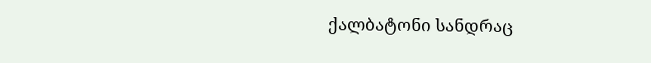ქალბატონი სანდრაც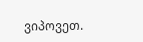ვიპოვეთ.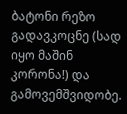ბატონი რეზო გადავკოცნე (სად იყო მაშინ კორონა!) და გამოვემშვიდობე.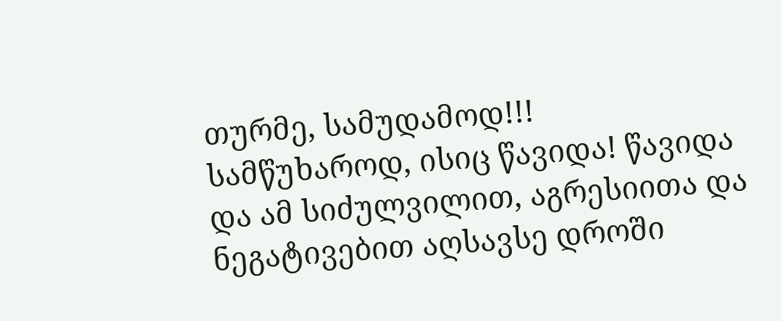თურმე, სამუდამოდ!!!
სამწუხაროდ, ისიც წავიდა! წავიდა და ამ სიძულვილით, აგრესიითა და ნეგატივებით აღსავსე დროში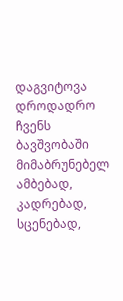დაგვიტოვა დროდადრო ჩვენს ბავშვობაში მიმაბრუნებელ ამბებად, კადრებად, სცენებად,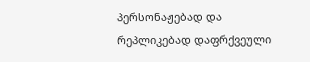პერსონაჟებად და რეპლიკებად დაფრქვეული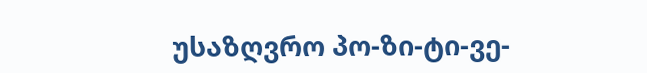უსაზღვრო პო-ზი-ტი-ვე-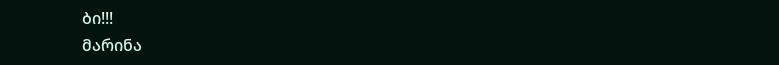ბი!!!
მარინა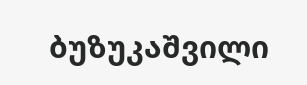ბუზუკაშვილი